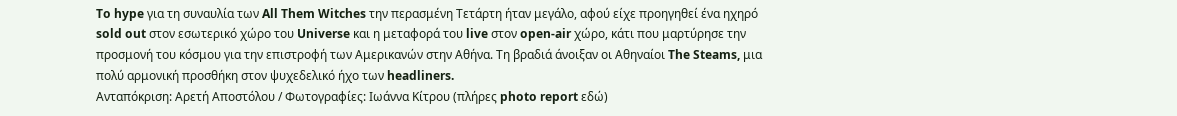To hype για τη συναυλία των All Them Witches την περασμένη Τετάρτη ήταν μεγάλο, αφού είχε προηγηθεί ένα ηχηρό sold out στον εσωτερικό χώρο του Universe και η μεταφορά του live στον open-air χώρο, κάτι που μαρτύρησε την προσμονή του κόσμου για την επιστροφή των Αμερικανών στην Αθήνα. Τη βραδιά άνοιξαν οι Αθηναίοι The Steams, μια πολύ αρμονική προσθήκη στον ψυχεδελικό ήχο των headliners.
Ανταπόκριση: Αρετή Αποστόλου / Φωτογραφίες: Ιωάννα Κίτρου (πλήρες photo report εδώ)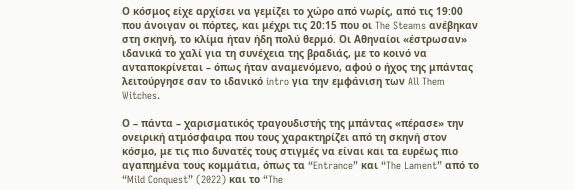Ο κόσμος είχε αρχίσει να γεμίζει το χώρο από νωρίς, από τις 19:00 που άνοιγαν οι πόρτες, και μέχρι τις 20:15 που οι The Steams ανέβηκαν στη σκηνή, το κλίμα ήταν ήδη πολύ θερμό. Οι Αθηναίοι «έστρωσαν» ιδανικά το χαλί για τη συνέχεια της βραδιάς, με το κοινό να ανταποκρίνεται – όπως ήταν αναμενόμενο, αφού ο ήχος της μπάντας λειτούργησε σαν το ιδανικό intro για την εμφάνιση των All Them Witches.

Ο – πάντα – χαρισματικός τραγουδιστής της μπάντας «πέρασε» την ονειρική ατμόσφαιρα που τους χαρακτηρίζει από τη σκηνή στον κόσμο, με τις πιο δυνατές τους στιγμές να είναι και τα ευρέως πιο αγαπημένα τους κομμάτια, όπως τα “Entrance” και “The Lament” από το “Mild Conquest” (2022) και το “The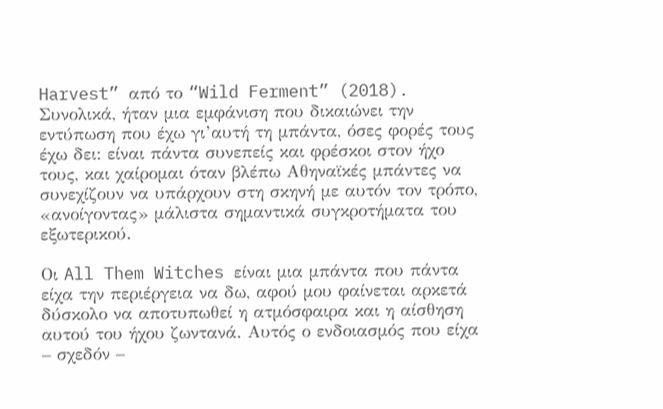Harvest” από το “Wild Ferment” (2018). Συνολικά, ήταν μια εμφάνιση που δικαιώνει την εντύπωση που έχω γι’αυτή τη μπάντα, όσες φορές τους έχω δει: είναι πάντα συνεπείς και φρέσκοι στον ήχο τους, και χαίρομαι όταν βλέπω Αθηναϊκές μπάντες να συνεχίζουν να υπάρχουν στη σκηνή με αυτόν τον τρόπο, «ανοίγοντας» μάλιστα σημαντικά συγκροτήματα του εξωτερικού.

Οι All Them Witches είναι μια μπάντα που πάντα είχα την περιέργεια να δω, αφού μου φαίνεται αρκετά δύσκολο να αποτυπωθεί η ατμόσφαιρα και η αίσθηση αυτού του ήχου ζωντανά. Αυτός ο ενδοιασμός που είχα – σχεδόν –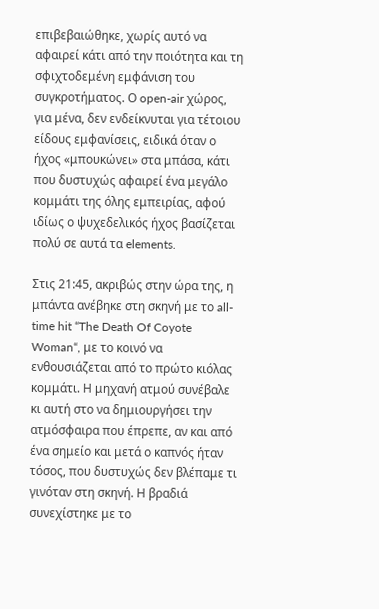επιβεβαιώθηκε, χωρίς αυτό να αφαιρεί κάτι από την ποιότητα και τη σφιχτοδεμένη εμφάνιση του συγκροτήματος. Ο open-air χώρος, για μένα, δεν ενδείκνυται για τέτοιου είδους εμφανίσεις, ειδικά όταν ο ήχος «μπουκώνει» στα μπάσα, κάτι που δυστυχώς αφαιρεί ένα μεγάλο κομμάτι της όλης εμπειρίας, αφού ιδίως ο ψυχεδελικός ήχος βασίζεται πολύ σε αυτά τα elements.

Στις 21:45, ακριβώς στην ώρα της, η μπάντα ανέβηκε στη σκηνή με το all-time hit “The Death Of Coyote Woman“, με το κοινό να ενθουσιάζεται από το πρώτο κιόλας κομμάτι. Η μηχανή ατμού συνέβαλε κι αυτή στο να δημιουργήσει την ατμόσφαιρα που έπρεπε, αν και από ένα σημείο και μετά ο καπνός ήταν τόσος, που δυστυχώς δεν βλέπαμε τι γινόταν στη σκηνή. Η βραδιά συνεχίστηκε με το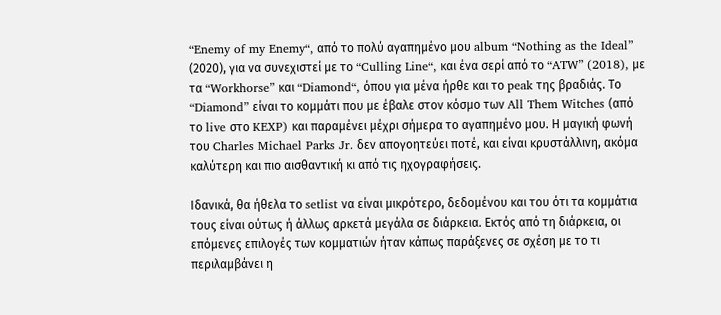“Enemy of my Enemy“, από το πολύ αγαπημένο μου album “Nothing as the Ideal” (2020), για να συνεχιστεί με το “Culling Line“, και ένα σερί από το “ATW” (2018), με τα “Workhorse” και “Diamond“, όπου για μένα ήρθε και το peak της βραδιάς. Το “Diamond” είναι το κομμάτι που με έβαλε στον κόσμο των All Them Witches (από το live στο KEXP) και παραμένει μέχρι σήμερα το αγαπημένο μου. Η μαγική φωνή του Charles Michael Parks Jr. δεν απογοητεύει ποτέ, και είναι κρυστάλλινη, ακόμα καλύτερη και πιο αισθαντική κι από τις ηχογραφήσεις.

Ιδανικά, θα ήθελα το setlist να είναι μικρότερο, δεδομένου και του ότι τα κομμάτια τους είναι ούτως ή άλλως αρκετά μεγάλα σε διάρκεια. Εκτός από τη διάρκεια, οι επόμενες επιλογές των κομματιών ήταν κάπως παράξενες σε σχέση με το τι περιλαμβάνει η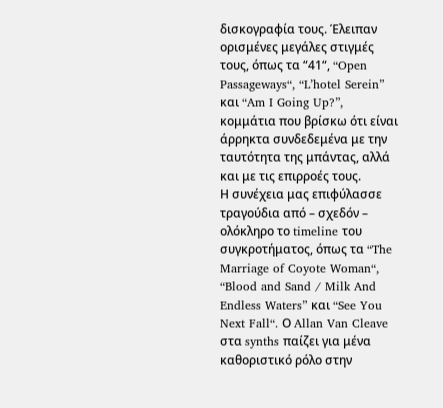δισκογραφία τους. Έλειπαν ορισμένες μεγάλες στιγμές τους, όπως τα “41“, “Open Passageways“, “L’hotel Serein” και “Am I Going Up?”, κομμάτια που βρίσκω ότι είναι άρρηκτα συνδεδεμένα με την ταυτότητα της μπάντας, αλλά και με τις επιρροές τους.
Η συνέχεια μας επιφύλασσε τραγούδια από – σχεδόν – ολόκληρο το timeline του συγκροτήματος, όπως τα “The Marriage of Coyote Woman“, “Blood and Sand / Milk And Endless Waters” και “See You Next Fall“. Ο Allan Van Cleave στα synths παίζει για μένα καθοριστικό ρόλο στην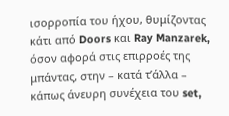ισορροπία του ήχου, θυμίζοντας κάτι από Doors και Ray Manzarek, όσον αφορά στις επιρροές της μπάντας, στην – κατά τ’άλλα – κάπως άνευρη συνέχεια του set,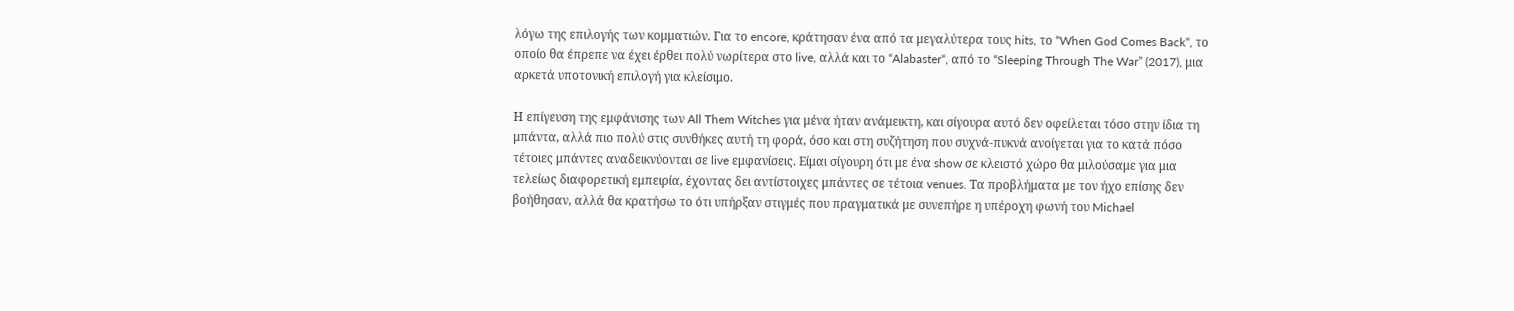λόγω της επιλογής των κομματιών. Για το encore, κράτησαν ένα από τα μεγαλύτερα τους hits, το “When God Comes Back“, το οποίο θα έπρεπε να έχει έρθει πολύ νωρίτερα στο live, αλλά και το “Alabaster“, από το “Sleeping Through The War” (2017), μια αρκετά υποτονική επιλογή για κλείσιμο.

Η επίγευση της εμφάνισης των All Them Witches για μένα ήταν ανάμεικτη, και σίγουρα αυτό δεν οφείλεται τόσο στην ίδια τη μπάντα, αλλά πιο πολύ στις συνθήκες αυτή τη φορά, όσο και στη συζήτηση που συχνά-πυκνά ανοίγεται για το κατά πόσο τέτοιες μπάντες αναδεικνύονται σε live εμφανίσεις. Είμαι σίγουρη ότι με ένα show σε κλειστό χώρο θα μιλούσαμε για μια τελείως διαφορετική εμπειρία, έχοντας δει αντίστοιχες μπάντες σε τέτοια venues. Τα προβλήματα με τον ήχο επίσης δεν βοήθησαν, αλλά θα κρατήσω το ότι υπήρξαν στιγμές που πραγματικά με συνεπήρε η υπέροχη φωνή του Michael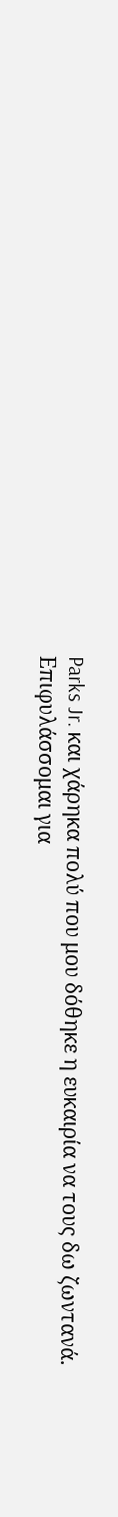Parks Jr. και χάρηκα πολύ που μου δόθηκε η ευκαιρία να τους δω ζωντανά. Επιφυλάσσομαι για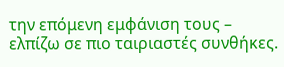την επόμενη εμφάνιση τους – ελπίζω σε πιο ταιριαστές συνθήκες.